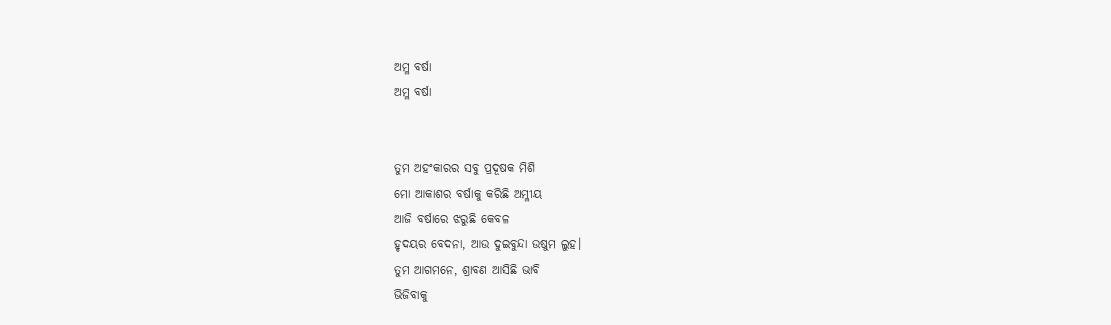ଅମ୍ଳ ବର୍ଷା
ଅମ୍ଳ ବର୍ଷା


ତୁମ ଅହଂକାରର ସବୁ ପ୍ରଦୂଷକ ମିଶି
ମୋ ଆକାଶର ବର୍ଷାକୁ କରିଛି ଅମ୍ଳୀୟ
ଆଜି ବର୍ଷାରେ ଝରୁଛି କେବଳ
ହୃଦୟର ବେଦନା, ଆଉ ଦୁଇବୁନ୍ଦା ଉଷୁମ ଲୁହ।
ତୁମ ଆଗମନେ, ଶ୍ରାବଣ ଆସିଛି ଭାବି
ଭିଜିବାକୁ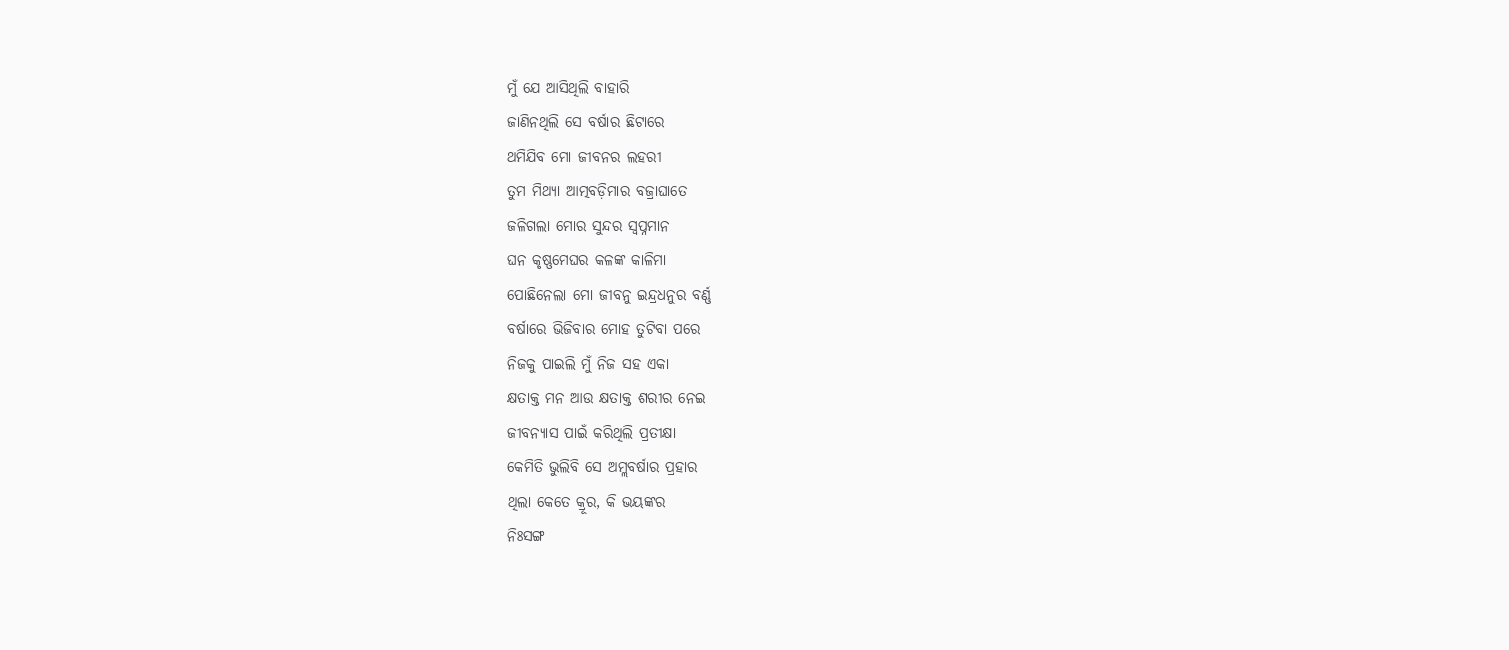ମୁଁ ଯେ ଆସିଥିଲି ବାହାରି
ଜାଣିନଥିଲି ସେ ବର୍ଷାର ଛିଟାରେ
ଥମିଯିବ ମୋ ଜୀବନର ଲହରୀ
ତୁମ ମିଥ୍ୟା ଆତ୍ମବଡ଼ିମାର ବଜ୍ରାଘାତେ
ଜଳିଗଲା ମୋର ସୁନ୍ଦର ସ୍ଵପ୍ନମାନ
ଘନ କୃଷ୍ଣମେଘର କଳଙ୍କ କାଳିମା
ପୋଛିନେଲା ମୋ ଜୀବନୁ ଇନ୍ଦ୍ରଧନୁର ବର୍ଣ୍ଣ
ବର୍ଷାରେ ଭିଜିବାର ମୋହ ତୁଟିବା ପରେ
ନିଜକୁ ପାଇଲି ମୁଁ ନିଜ ସହ ଏକା
କ୍ଷତାକ୍ତ ମନ ଆଉ କ୍ଷତାକ୍ତ ଶରୀର ନେଇ
ଜୀବନ୍ୟାସ ପାଇଁ କରିଥିଲି ପ୍ରତୀକ୍ଷା
କେମିତି ଭୁଲିବି ସେ ଅମ୍ଲବର୍ଷାର ପ୍ରହାର
ଥିଲା କେତେ କ୍ରୂର, କି ଭୟଙ୍କର
ନିଃସଙ୍ଗ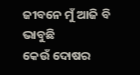ଜୀବନେ ମୁଁ ଆଜି ବି ଭାବୁଛି
କେଉଁ ଦୋଷର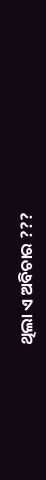ଥିଲା ଏ ଅବିଚାର ???